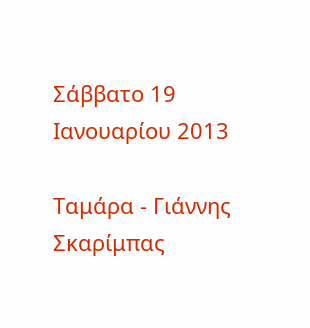Σάββατο 19 Ιανουαρίου 2013

Ταμάρα - Γιάννης Σκαρίμπας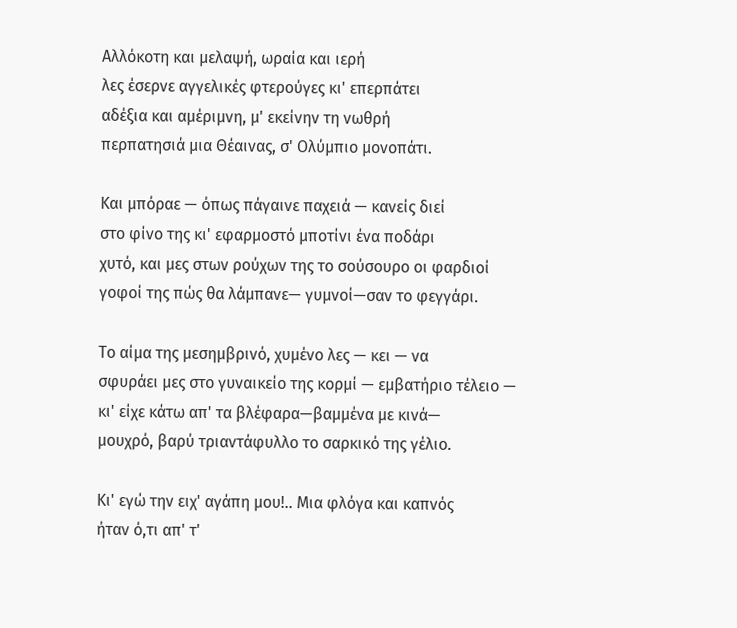Αλλόκοτη και μελαψή, ωραία και ιερή
λες έσερνε αγγελικές φτερούγες κι' επερπάτει
αδέξια και αμέριμνη, μ' εκείνην τη νωθρή
περπατησιά μια Θέαινας, σ' Ολύμπιο μονοπάτι.

Και μπόραε — όπως πάγαινε παχειά — κανείς διεί
στο φίνο της κι' εφαρμοστό μποτίνι ένα ποδάρι
χυτό, και μες στων ρούχων της το σούσουρο oι φαρδιοί
γοφοί της πώς θα λάμπανε— γυμνοί—σαν το φεγγάρι.

Το αίμα της μεσημβρινό, χυμένο λες — κει — να
σφυράει μες στο γυναικείο της κορμί — εμβατήριο τέλειο —
κι' είχε κάτω απ' τα βλέφαρα—βαμμένα με κινά—
μουχρό, βαρύ τριαντάφυλλο το σαρκικό της γέλιο.

Κι' εγώ την ειχ' αγάπη μου!.. Μια φλόγα και καπνός
ήταν ό,τι απ' τ'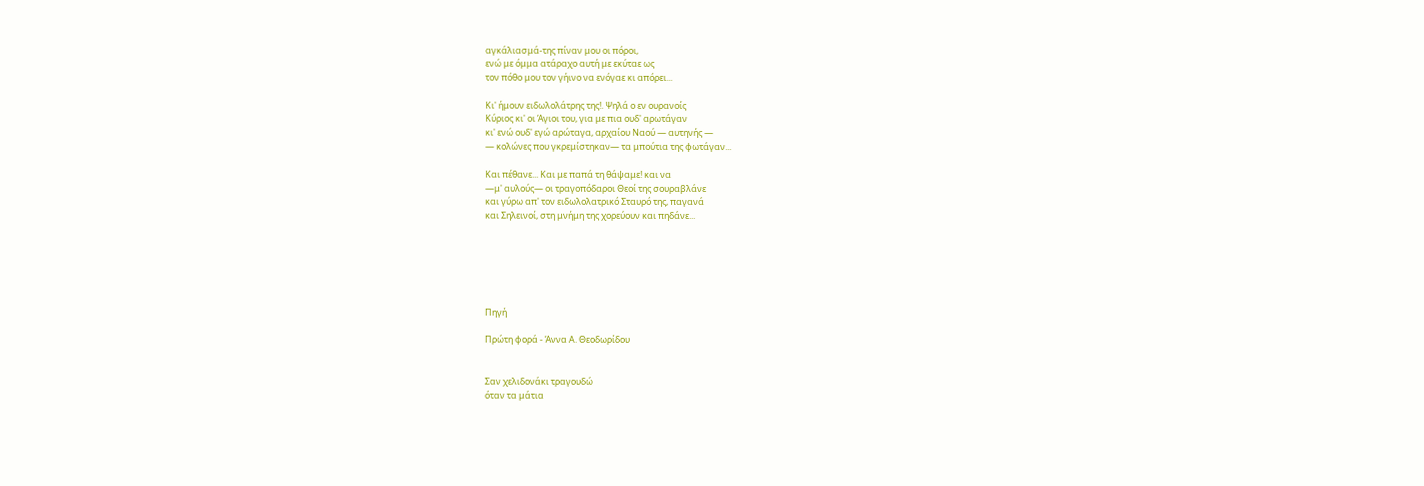αγκάλιασμά-της πίναν μου οι πόροι,
ενώ με όμμα ατάραχο αυτή με εκύταε ως
τον πόθο μου τον γήινο να ενόγαε κι απόρει...

Κι' ήμουν ειδωλολάτρης της!. Ψηλά o εν ουρανοίς
Κύριος κι' οι Άγιοι του, για με πια ουδ' αρωτάγαν
κι' ενώ ουδ' εγώ αρώταγα, αρχαίου Ναού — αυτηνής —
— κολώνες που γκρεμίστηκαν— τα μπούτια της φωτάγαν...

Και πέθανε... Και με παπά τη θάψαμε! και να
—μ' αυλούς— οι τραγοπόδαροι Θεοί της σουραβλάνε
και γύρω απ' τον ειδωλολατρικό Σταυρό της, παγανά
και Σηλεινοί, στη μνήμη της χορεύουν και πηδάνε...






Πηγή

Πρώτη φορά - Άννα Α. Θεοδωρίδου


Σαν χελιδονάκι τραγουδώ
όταν τα μάτια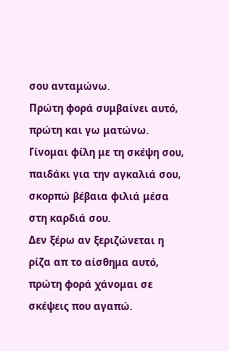σου ανταμώνω.
Πρώτη φορά συμβαίνει αυτό,
πρώτη και γω ματώνω.
Γίνομαι φίλη με τη σκέψη σου,
παιδάκι για την αγκαλιά σου,
σκορπώ βέβαια φιλιά μέσα
στη καρδιά σου.
Δεν ξέρω αν ξεριζώνεται η
ρίζα απ το αίσθημα αυτό,
πρώτη φορά χάνομαι σε
σκέψεις που αγαπώ.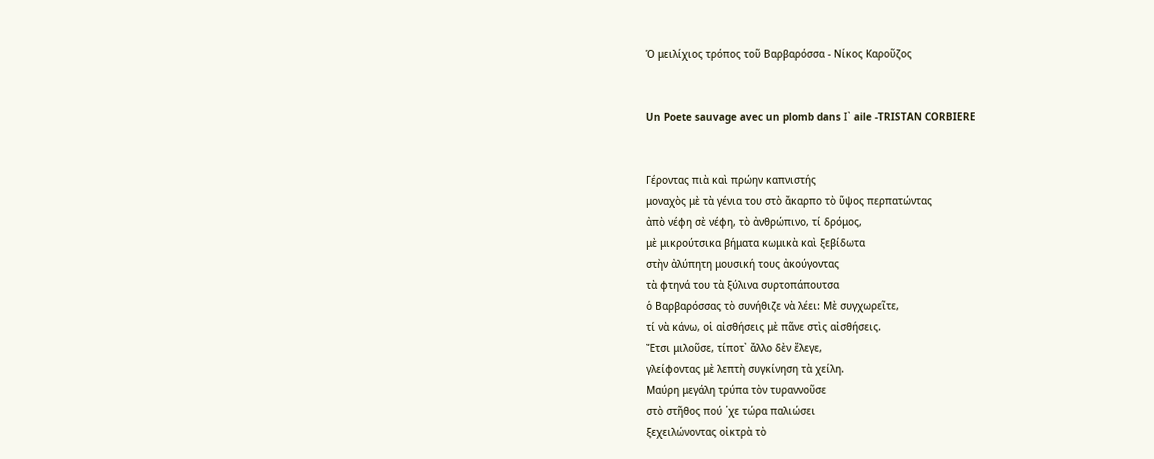Ὁ μειλίχιος τρόπος τοῦ Βαρβαρόσσα - Νίκος Καροῦζος


Un Poete sauvage avec un plomb dans Ι᾿ aile -TRISTAN CORBIERE


Γέροντας πιὰ καὶ πρώην καπνιστής
μοναχὸς μὲ τὰ γένια του στὸ ἄκαρπο τὸ ὕψος περπατώντας
ἀπὸ νέφη σὲ νέφη, τὸ ἀνθρώπινο, τί δρόμος,
μὲ μικρούτσικα βήματα κωμικὰ καὶ ξεβίδωτα
στὴν ἀλύπητη μουσική τους ἀκούγοντας
τὰ φτηνά του τὰ ξύλινα συρτοπάπουτσα
ὁ Βαρβαρόσσας τὸ συνήθιζε νὰ λέει: Μὲ συγχωρεῖτε,
τί νὰ κάνω, οἱ αἰσθήσεις μὲ πᾶνε στὶς αἰσθήσεις.
Ἔτσι μιλοῦσε, τίποτ᾿ ἄλλο δὲν ἔλεγε,
γλείφοντας μὲ λεπτὴ συγκίνηση τὰ χείλη.
Μαύρη μεγάλη τρύπα τὸν τυραννοῦσε
στὸ στῆθος πού ῾χε τώρα παλιώσει
ξεχειλώνοντας οἰκτρὰ τὸ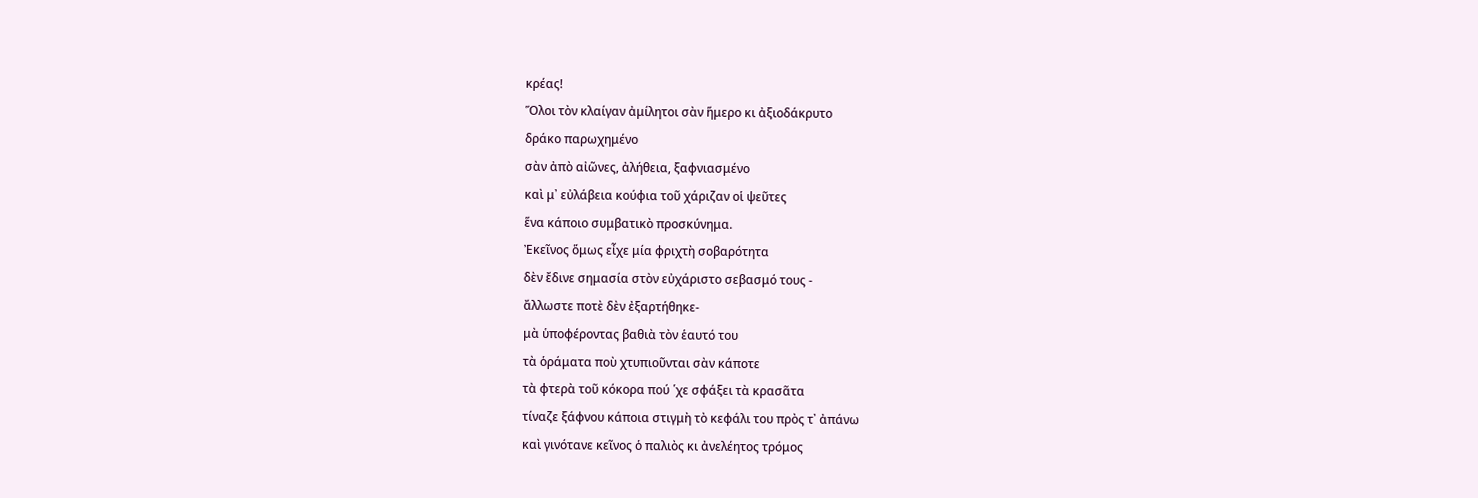κρέας!
Ὅλοι τὸν κλαίγαν ἀμίλητοι σὰν ἥμερο κι ἀξιοδάκρυτο
δράκο παρωχημένο
σὰν ἀπὸ αἰῶνες, ἀλήθεια, ξαφνιασμένο
καὶ μ᾿ εὐλάβεια κούφια τοῦ χάριζαν οἱ ψεῦτες
ἕνα κάποιο συμβατικὸ προσκύνημα.
Ἐκεῖνος ὅμως εἶχε μία φριχτὴ σοβαρότητα
δὲν ἔδινε σημασία στὸν εὐχάριστο σεβασμό τους -
ἄλλωστε ποτὲ δὲν ἐξαρτήθηκε-
μὰ ὑποφέροντας βαθιὰ τὸν ἑαυτό του
τὰ ὁράματα ποὺ χτυπιοῦνται σὰν κάποτε
τὰ φτερὰ τοῦ κόκορα πού ῾χε σφάξει τὰ κρασᾶτα
τίναζε ξάφνου κάποια στιγμὴ τὸ κεφάλι του πρὸς τ᾿ ἀπάνω
καὶ γινότανε κεῖνος ὁ παλιὸς κι ἀνελέητος τρόμος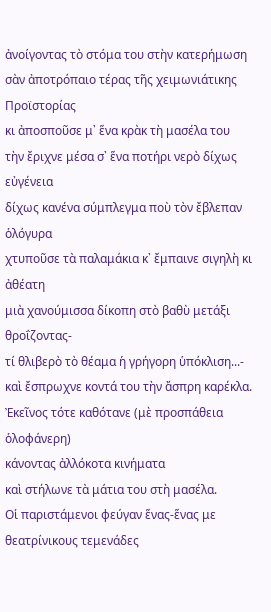ἀνοίγοντας τὸ στόμα του στὴν κατερήμωση
σὰν ἀποτρόπαιο τέρας τῆς χειμωνιάτικης Προϊστορίας
κι ἀποσποῦσε μ᾿ ἕνα κρὰκ τὴ μασέλα του
τὴν ἔριχνε μέσα σ᾿ ἕνα ποτήρι νερὸ δίχως εὐγένεια
δίχως κανένα σύμπλεγμα ποὺ τὸν ἔβλεπαν ὁλόγυρα
χτυποῦσε τὰ παλαμάκια κ᾿ ἔμπαινε σιγηλὴ κι ἀθέατη
μιὰ χανούμισσα δίκοπη στὸ βαθὺ μετάξι θροΐζοντας-
τί θλιβερὸ τὸ θέαμα ἡ γρήγορη ὑπόκλιση...-
καὶ ἔσπρωχνε κοντά του τὴν ἄσπρη καρέκλα.
Ἐκεῖνος τότε καθότανε (μὲ προσπάθεια ὁλοφάνερη)
κάνοντας ἀλλόκοτα κινήματα
καὶ στήλωνε τὰ μάτια του στὴ μασέλα.
Οἱ παριστάμενοι φεύγαν ἕνας-ἕνας με θεατρίνικους τεμενάδες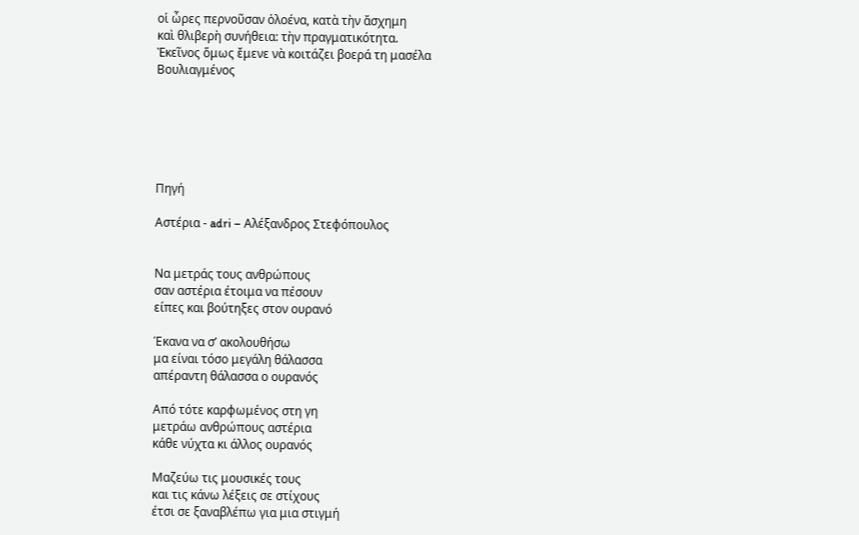οἱ ὦρες περνοῦσαν ὁλοένα, κατὰ τὴν ἄσχημη
καὶ θλιβερὴ συνήθεια: τὴν πραγματικότητα.
Ἐκεῖνος ὅμως ἔμενε νὰ κοιτάζει βοερά τη μασέλα
Βουλιαγμένος






Πηγή

Αστέρια - adri – Αλέξανδρος Στεφόπουλος


Να μετράς τους ανθρώπους
σαν αστέρια έτοιμα να πέσουν
είπες και βούτηξες στον ουρανό

Έκανα να σ’ ακολουθήσω
μα είναι τόσο μεγάλη θάλασσα
απέραντη θάλασσα ο ουρανός

Από τότε καρφωμένος στη γη
μετράω ανθρώπους αστέρια
κάθε νύχτα κι άλλος ουρανός

Μαζεύω τις μουσικές τους
και τις κάνω λέξεις σε στίχους
έτσι σε ξαναβλέπω για μια στιγμή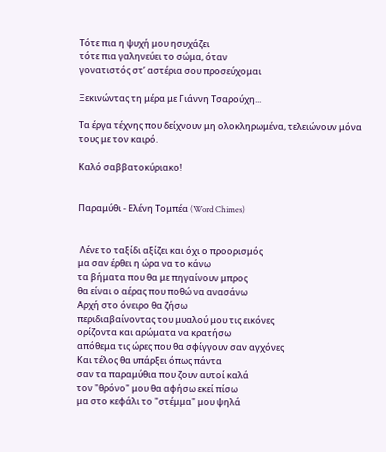Τότε πια η ψυχή μου ησυχάζει
τότε πια γαληνεύει το σώμα, όταν
γονατιστός στ’ αστέρια σου προσεύχομαι

Ξεκινώντας τη μέρα με Γιάννη Τσαρούχη...

Τα έργα τέχνης που δείχνουν μη ολοκληρωμένα, τελειώνουν μόνα τους με τον καιρό.

Καλό σαββατοκύριακο!


Παραμύθι - Ελένη Τομπέα (Word Chimes)


 Λένε το ταξίδι αξίζει και όχι ο προορισμός
μα σαν έρθει η ώρα να το κάνω
τα βήματα που θα με πηγαίνουν μπρος
θα είναι ο αέρας που ποθώ να ανασάνω
Αρχή στο όνειρο θα ζήσω
περιδιαβαίνοντας του μυαλού μου τις εικόνες
ορίζοντα και αρώματα να κρατήσω
απόθεμα τις ώρες που θα σφίγγουν σαν αγχόνες
Και τέλος θα υπάρξει όπως πάντα
σαν τα παραμύθια που ζουν αυτοί καλά
τον "θρόνο" μου θα αφήσω εκεί πίσω
μα στο κεφάλι το "στέμμα" μου ψηλά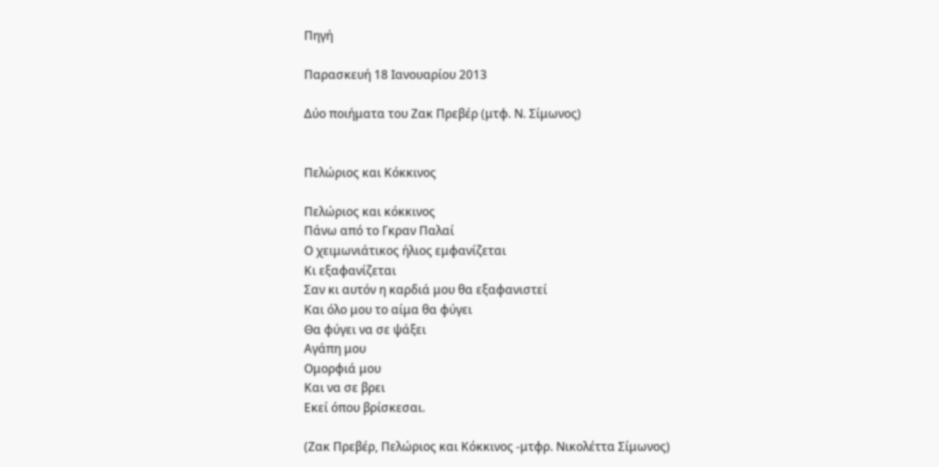Πηγή

Παρασκευή 18 Ιανουαρίου 2013

Δύο ποιήματα του Ζακ Πρεβέρ (μτφ. Ν. Σίμωνος)


Πελώριος και Κόκκινος

Πελώριος και κόκκινος
Πάνω από το Γκραν Παλαί
Ο χειμωνιάτικος ήλιος εμφανίζεται
Κι εξαφανίζεται
Σαν κι αυτόν η καρδιά μου θα εξαφανιστεί
Και όλο μου το αίμα θα φύγει
Θα φύγει να σε ψάξει
Αγάπη μου
Ομορφιά μου
Και να σε βρει
Εκεί όπου βρίσκεσαι.

(Ζακ Πρεβέρ, Πελώριος και Κόκκινος -μτφρ. Νικολέττα Σίμωνος)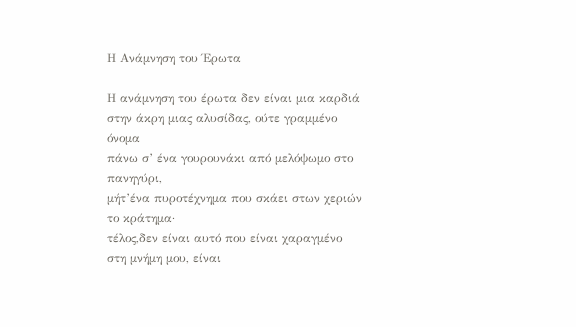Η Ανάμνηση του Έρωτα

Η ανάμνηση του έρωτα δεν είναι μια καρδιά
στην άκρη μιας αλυσίδας, ούτε γραμμένο όνομα
πάνω σ’ ένα γουρουνάκι από μελόψωμο στο πανηγύρι,
μήτ’ένα πυροτέχνημα που σκάει στων χεριών το κράτημα·
τέλος,δεν είναι αυτό που είναι χαραγμένο
στη μνήμη μου, είναι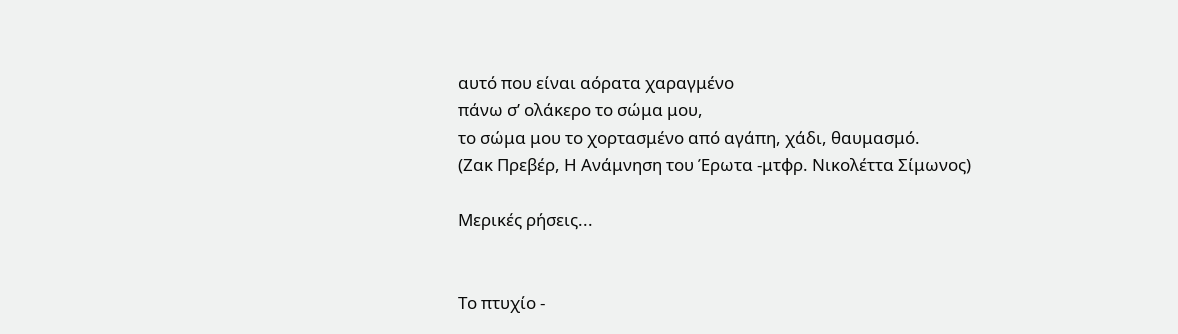αυτό που είναι αόρατα χαραγμένο
πάνω σ’ ολάκερο το σώμα μου,
το σώμα μου το χορτασμένο από αγάπη, χάδι, θαυμασμό.
(Ζακ Πρεβέρ, Η Ανάμνηση του Έρωτα -μτφρ. Νικολέττα Σίμωνος)

Μερικές ρήσεις...


Το πτυχίο -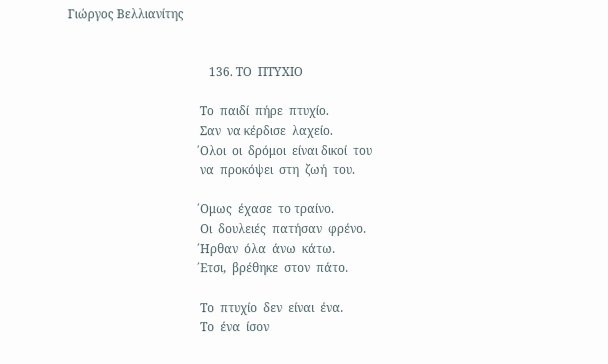Γιώργος Βελλιανίτης


                                               136. ΤΟ  ΠΤΥΧΙΟ

                                            Το  παιδί  πήρε  πτυχίο.
                                            Σαν  να κέρδισε  λαχείο.
                                           ΄Ολοι  οι  δρόμοι  είναι δικοί  του
                                            να  προκόψει  στη  ζωή  του.

                                           ΄Ομως  έχασε  το τραίνο.
                                            Οι  δουλειές  πατήσαν  φρένο.
                                           ΄Ηρθαν  όλα  άνω  κάτω.
                                           ΄Ετσι,  βρέθηκε  στον  πάτο.

                                            Το  πτυχίο  δεν  είναι  ένα.
                                            Το  ένα  ίσον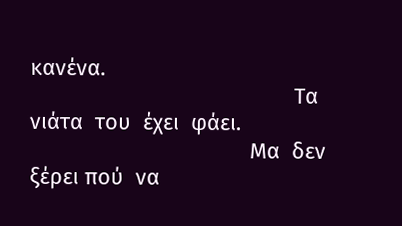κανένα.
                                            Τα νιάτα  του  έχει  φάει.
                                            Mα  δεν  ξέρει πού  να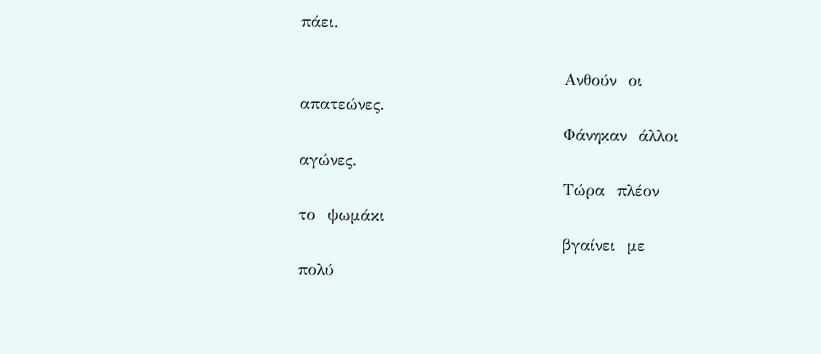πάει.

                                            Ανθούν  οι  απατεώνες.
                                            Φάνηκαν  άλλοι  αγώνες.
                                            Τώρα  πλέον  το  ψωμάκι
                                            βγαίνει  με  πολύ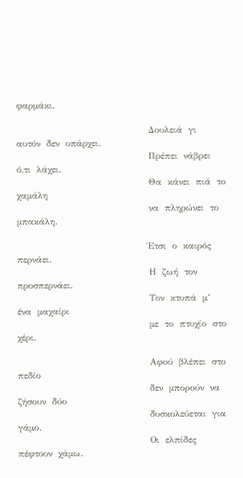φαρμάκι.

                                            Δουλειά  γι  αυτόν  δεν  υπάρχει.
                                            Πρέπει  νάβρει  ό,τι  λάχει.
                                            Θα  κάνει  πιά  το  χαμάλη
                                            να  πληρώνει  το  μπακάλη.

                                           ΄Ετσι  ο  καιρός  περνάει.
                                            Η  ζωή  τον  προσπερνάει.
                                            Τον  κτυπά  μ’  ένα  μαχαίρι
                                            με  το  πτυχίο  στο  χέρι.

                                            Αφού  βλέπει  στο  πεδίο
                                            δεν  μπορούν  να ζήσουν  δύο
                                            δυσκολεύεται  για  γάμο.
                                            Οι  ελπίδες  πέφτουν  χάμω.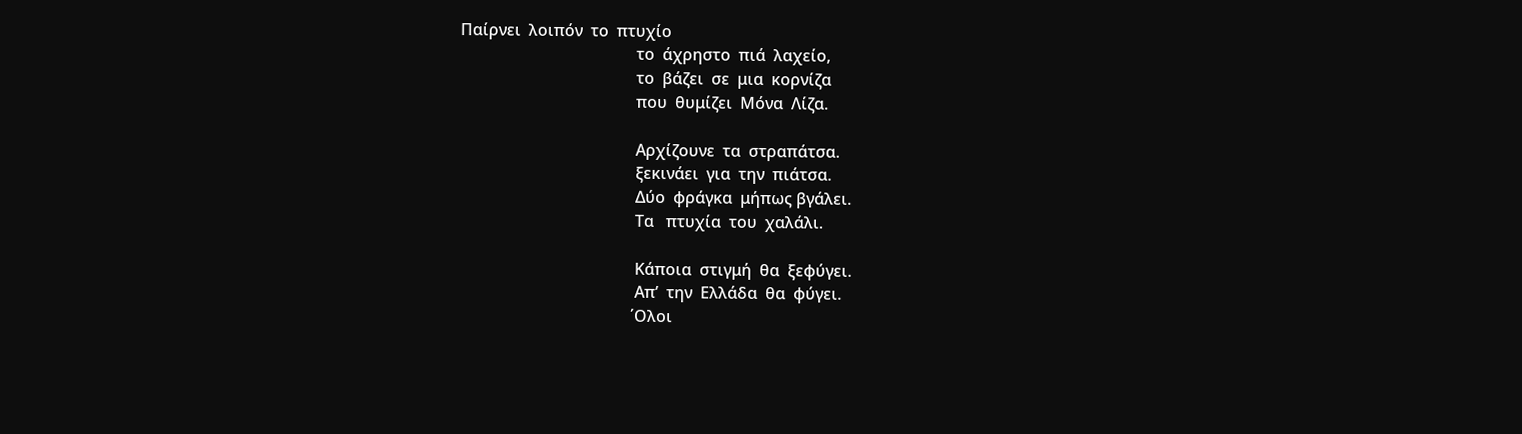Παίρνει  λοιπόν  το  πτυχίο
                                            το  άχρηστο  πιά  λαχείο,
                                            το  βάζει  σε  μια  κορνίζα
                                            που  θυμίζει  Μόνα  Λίζα.

                                            Αρχίζουνε  τα  στραπάτσα.
                                            ξεκινάει  για  την  πιάτσα.
                                            Δύο  φράγκα  μήπως βγάλει.
                                            Τα   πτυχία  του  χαλάλι.

                                            Κάποια  στιγμή  θα  ξεφύγει.
                                            Απ’  την  Ελλάδα  θα  φύγει.
                                           ΄Ολοι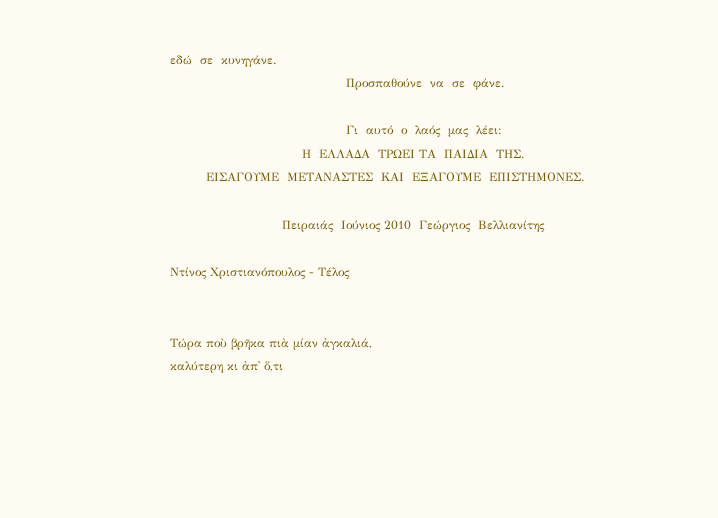εδώ  σε  κυνηγάνε.
                                            Προσπαθούνε  να  σε  φάνε.

                                            Γι  αυτό  ο  λαός  μας  λέει:
                                 Η  ΕΛΛΑΔΑ  ΤΡΩΕΙ ΤΑ  ΠΑΙΔΙΑ  ΤΗΣ.
         ΕΙΣΑΓΟΥΜΕ  ΜΕΤΑΝΑΣΤΕΣ  ΚΑΙ  ΕΞΑΓΟΥΜΕ  ΕΠΙΣΤΗΜΟΝΕΣ.

                            Πειραιάς  Ιούνιος 2010  Γεώργιος  Βελλιανίτης

Ντίνος Χριστιανόπουλος - Τέλος


Τώρα ποὺ βρῆκα πιὰ μίαν ἀγκαλιά,
καλύτερη κι ἀπ᾿ ὅ,τι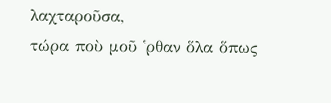λαχταροῦσα,
τώρα ποὺ μοῦ ῾ρθαν ὅλα ὅπως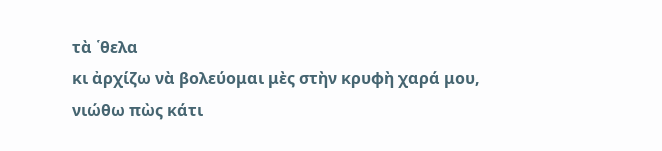τὰ ῾θελα
κι ἀρχίζω νὰ βολεύομαι μὲς στὴν κρυφὴ χαρά μου,
νιώθω πὼς κάτι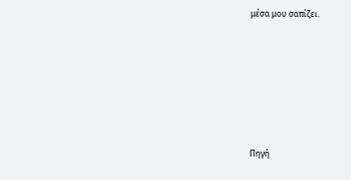μέσα μου σαπίζει.







Πηγή